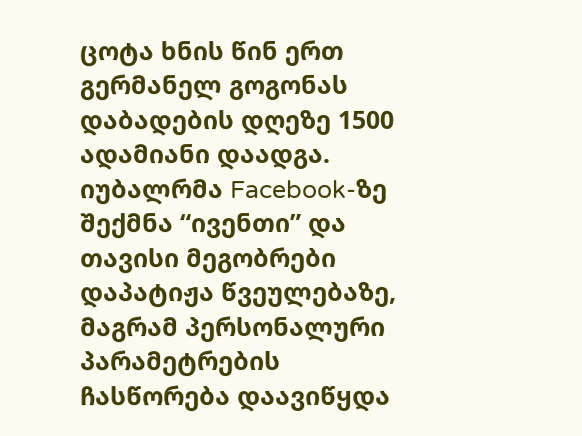ცოტა ხნის წინ ერთ გერმანელ გოგონას დაბადების დღეზე 1500 ადამიანი დაადგა. იუბალრმა Facebook-ზე შექმნა “ივენთი” და თავისი მეგობრები დაპატიჟა წვეულებაზე, მაგრამ პერსონალური პარამეტრების ჩასწორება დაავიწყდა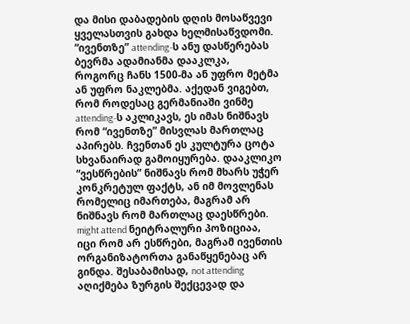და მისი დაბადების დღის მოსაწვევი ყველასთვის გახდა ხელმისაწვდომი. “ივენთზე” attending-ს ანუ დასწერებას ბევრმა ადამიანმა დააკლკა, როგორც ჩანს 1500-მა ან უფრო მეტმა ან უფრო ნაკლებმა. აქედან ვიგებთ, რომ როდესაც გერმანიაში ვინმე attending-ს აკლიკავს, ეს იმას ნიშნავს რომ “ივენთზე” მისვლას მართლაც აპირებს. ჩვენთან ეს კულტურა ცოტა სხვანაირად გამოიყურება. დააკლიკო “ვესწრების” ნიშნავს რომ მხარს უჭერ კონკრეტულ ფაქტს, ან იმ მოვლენას რომელიც იმართება, მაგრამ არ ნიშნავს რომ მართლაც დაესწრები. might attend ნეიტრალური პოზიციაა, იცი რომ არ ესწრები, მაგრამ ივენთის ორგანიზატორთა განაწყენებაც არ გინდა. შესაბამისად, not attending აღიქმება ზურგის შექცევად და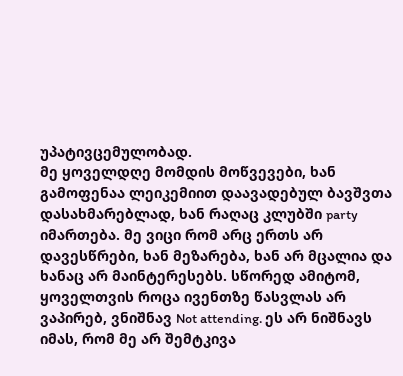უპატივცემულობად.
მე ყოველდღე მომდის მოწვევები, ხან გამოფენაა ლეიკემიით დაავადებულ ბავშვთა დასახმარებლად, ხან რაღაც კლუბში party იმართება. მე ვიცი რომ არც ერთს არ დავესწრები, ხან მეზარება, ხან არ მცალია და ხანაც არ მაინტერესებს. სწორედ ამიტომ, ყოველთვის როცა ივენთზე წასვლას არ ვაპირებ, ვნიშნავ Not attending. ეს არ ნიშნავს იმას, რომ მე არ შემტკივა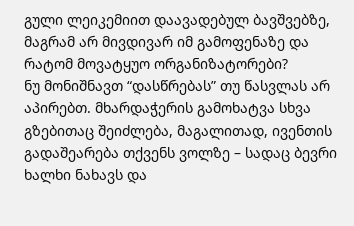გული ლეიკემიით დაავადებულ ბავშვებზე, მაგრამ არ მივდივარ იმ გამოფენაზე და რატომ მოვატყუო ორგანიზატორები?
ნუ მონიშნავთ “დასწრებას” თუ წასვლას არ აპირებთ. მხარდაჭერის გამოხატვა სხვა გზებითაც შეიძლება, მაგალითად, ივენთის გადაშეარება თქვენს ვოლზე – სადაც ბევრი ხალხი ნახავს და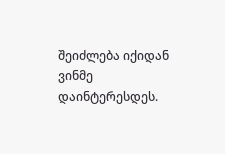შეიძლება იქიდან ვინმე დაინტერესდეს.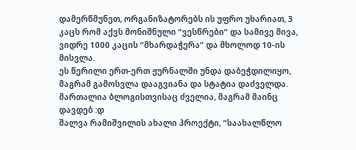დამერწმუნეთ, ორგანიზატორებს ის უფრო უხარიათ, 3 კაცს რომ აქვს მონიშნული “ვესწრები” და სამივე მივა, ვიდრე 1000 კაცის “მხარდაჭერა” და მხოლოდ 10-ის მისვლა.
ეს წერილი ერთ-ერთ ჟურნალში უნდა დაბეჭდილიყო, მაგრამ გამოსვლა დააგვიანა და სტატია დაძველდა. მართალია ბლოგისთვისაც ძველია, მაგრამ მაინც დავდებ :დ
შალვა რამიშვილის ახალი პროექტი, “საახალწლო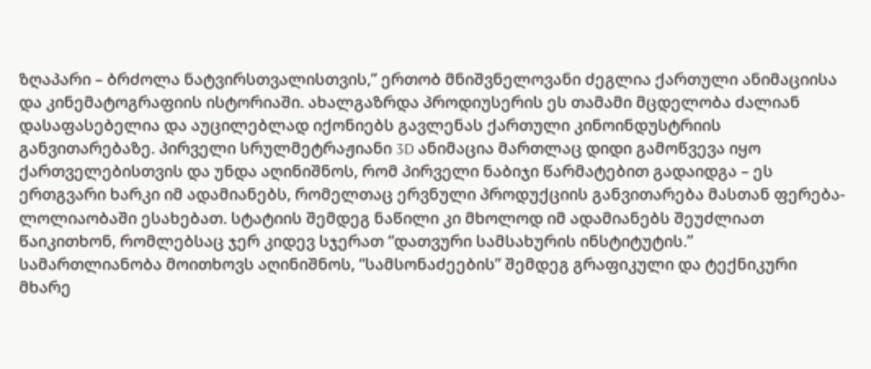ზღაპარი – ბრძოლა ნატვირსთვალისთვის,” ერთობ მნიშვნელოვანი ძეგლია ქართული ანიმაციისა და კინემატოგრაფიის ისტორიაში. ახალგაზრდა პროდიუსერის ეს თამამი მცდელობა ძალიან დასაფასებელია და აუცილებლად იქონიებს გავლენას ქართული კინოინდუსტრიის განვითარებაზე. პირველი სრულმეტრაჟიანი 3D ანიმაცია მართლაც დიდი გამოწვევა იყო ქართველებისთვის და უნდა აღინიშნოს, რომ პირველი ნაბიჯი წარმატებით გადაიდგა – ეს ერთგვარი ხარკი იმ ადამიანებს, რომელთაც ერვნული პროდუქციის განვითარება მასთან ფერება-ლოლიაობაში ესახებათ. სტატიის შემდეგ ნაწილი კი მხოლოდ იმ ადამიანებს შეუძლიათ წაიკითხონ, რომლებსაც ჯერ კიდევ სჯერათ “დათვური სამსახურის ინსტიტუტის.”
სამართლიანობა მოითხოვს აღინიშნოს, “სამსონაძეების” შემდეგ გრაფიკული და ტექნიკური მხარე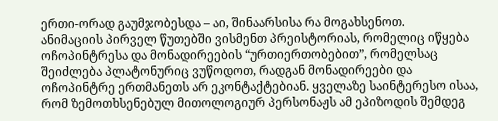ერთი-ორად გაუმჯობესდა – აი, შინაარსისა რა მოგახსენოთ.
ანიმაციის პირველ წუთებში ვისმენთ პრეისტორიას, რომელიც იწყება ოჩოპინტრესა და მონადირეების “ურთიერთობებით”, რომელსაც შეიძლება პლატონურიც ვუწოდოთ, რადგან მონადირეები და ოჩოპინტრე ერთმანეთს არ ეკონტაქტებიან. ყველაზე საინტერესო ისაა, რომ ზემოთხსენებულ მითოლოგიურ პერსონაჟს ამ ეპიზოდის შემდეგ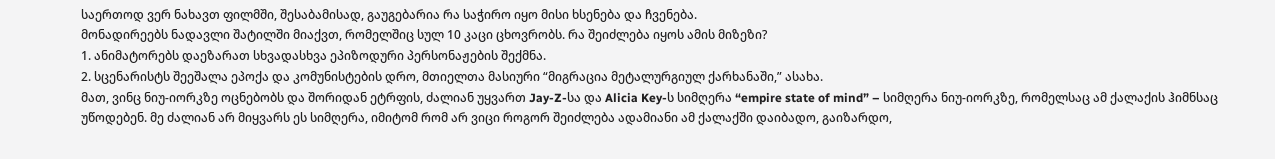საერთოდ ვერ ნახავთ ფილმში, შესაბამისად, გაუგებარია რა საჭირო იყო მისი ხსენება და ჩვენება.
მონადირეებს ნადავლი შატილში მიაქვთ, რომელშიც სულ 10 კაცი ცხოვრობს. რა შეიძლება იყოს ამის მიზეზი?
1. ანიმატორებს დაეზარათ სხვადასხვა ეპიზოდური პერსონაჟების შექმნა.
2. სცენარისტს შეეშალა ეპოქა და კომუნისტების დრო, მთიელთა მასიური “მიგრაცია მეტალურგიულ ქარხანაში,” ასახა.
მათ, ვინც ნიუ-იორკზე ოცნებობს და შორიდან ეტრფის, ძალიან უყვართ Jay-Z-სა და Alicia Key-ს სიმღერა “empire state of mind” – სიმღერა ნიუ-იორკზე, რომელსაც ამ ქალაქის ჰიმნსაც უწოდებენ. მე ძალიან არ მიყვარს ეს სიმღერა, იმიტომ რომ არ ვიცი როგორ შეიძლება ადამიანი ამ ქალაქში დაიბადო, გაიზარდო,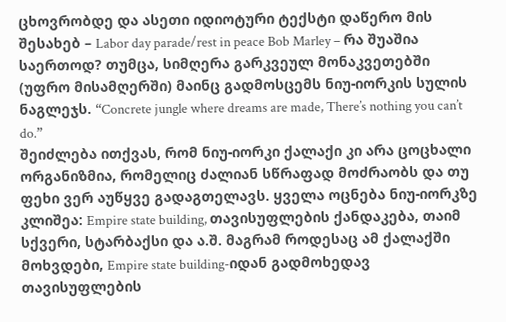ცხოვრობდე და ასეთი იდიოტური ტექსტი დაწერო მის შესახებ – Labor day parade/rest in peace Bob Marley – რა შუაშია საერთოდ? თუმცა, სიმღერა გარკვეულ მონაკვეთებში (უფრო მისამღერში) მაინც გადმოსცემს ნიუ-იორკის სულის ნაგლეჯს. “Concrete jungle where dreams are made, There’s nothing you can’t do.”
შეიძლება ითქვას, რომ ნიუ-იორკი ქალაქი კი არა ცოცხალი ორგანიზმია, რომელიც ძალიან სწრაფად მოძრაობს და თუ ფეხი ვერ აუწყვე გადაგთელავს. ყველა ოცნება ნიუ-იორკზე კლიშეა: Empire state building, თავისუფლების ქანდაკება, თაიმ სქვერი, სტარბაქსი და ა.შ. მაგრამ როდესაც ამ ქალაქში მოხვდები, Empire state building-იდან გადმოხედავ თავისუფლების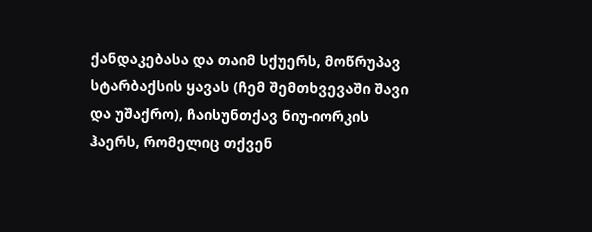ქანდაკებასა და თაიმ სქუერს, მოწრუპავ სტარბაქსის ყავას (ჩემ შემთხვევაში შავი და უშაქრო), ჩაისუნთქავ ნიუ-იორკის ჰაერს, რომელიც თქვენ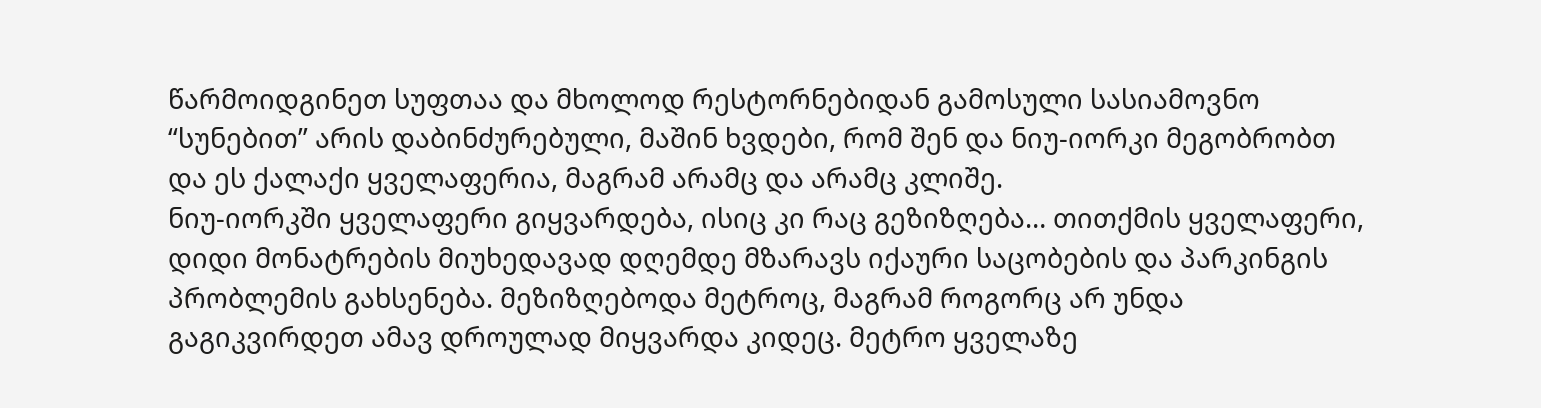წარმოიდგინეთ სუფთაა და მხოლოდ რესტორნებიდან გამოსული სასიამოვნო “სუნებით” არის დაბინძურებული, მაშინ ხვდები, რომ შენ და ნიუ-იორკი მეგობრობთ და ეს ქალაქი ყველაფერია, მაგრამ არამც და არამც კლიშე.
ნიუ-იორკში ყველაფერი გიყვარდება, ისიც კი რაც გეზიზღება… თითქმის ყველაფერი, დიდი მონატრების მიუხედავად დღემდე მზარავს იქაური საცობების და პარკინგის პრობლემის გახსენება. მეზიზღებოდა მეტროც, მაგრამ როგორც არ უნდა გაგიკვირდეთ ამავ დროულად მიყვარდა კიდეც. მეტრო ყველაზე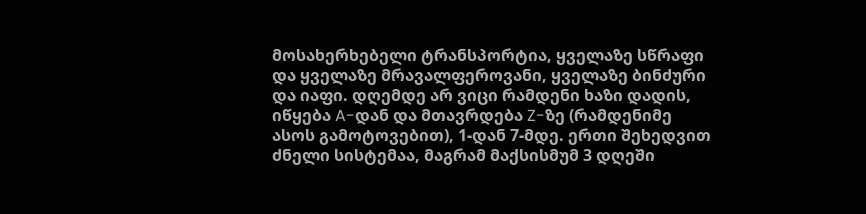მოსახერხებელი ტრანსპორტია, ყველაზე სწრაფი და ყველაზე მრავალფეროვანი, ყველაზე ბინძური და იაფი. დღემდე არ ვიცი რამდენი ხაზი დადის, იწყება A-დან და მთავრდება Z-ზე (რამდენიმე ასოს გამოტოვებით), 1-დან 7-მდე. ერთი შეხედვით ძნელი სისტემაა, მაგრამ მაქსისმუმ 3 დღეში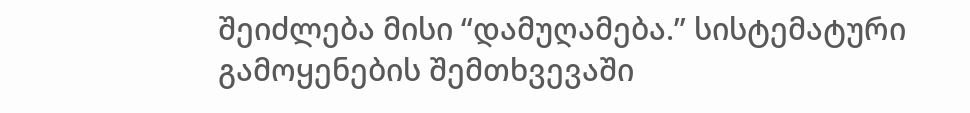შეიძლება მისი “დამუღამება.” სისტემატური გამოყენების შემთხვევაში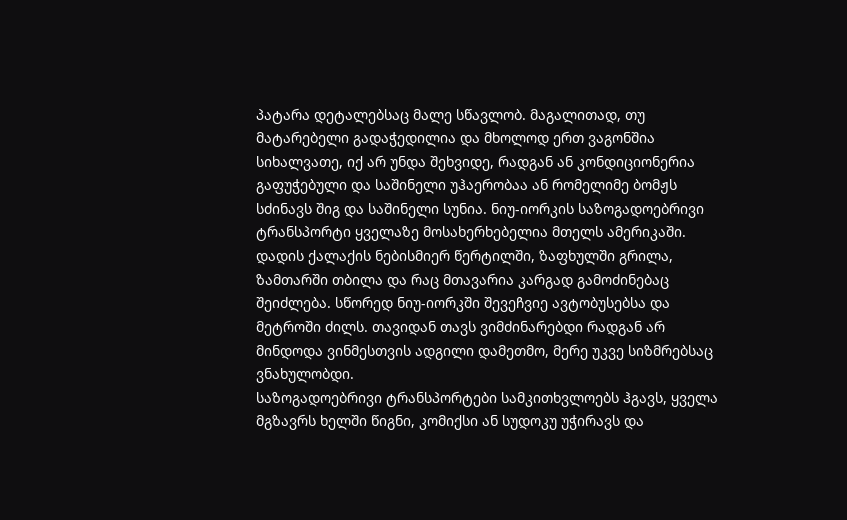პატარა დეტალებსაც მალე სწავლობ. მაგალითად, თუ მატარებელი გადაჭედილია და მხოლოდ ერთ ვაგონშია სიხალვათე, იქ არ უნდა შეხვიდე, რადგან ან კონდიციონერია გაფუჭებული და საშინელი უჰაერობაა ან რომელიმე ბომჟს სძინავს შიგ და საშინელი სუნია. ნიუ-იორკის საზოგადოებრივი ტრანსპორტი ყველაზე მოსახერხებელია მთელს ამერიკაში. დადის ქალაქის ნებისმიერ წერტილში, ზაფხულში გრილა, ზამთარში თბილა და რაც მთავარია კარგად გამოძინებაც შეიძლება. სწორედ ნიუ-იორკში შევეჩვიე ავტობუსებსა და მეტროში ძილს. თავიდან თავს ვიმძინარებდი რადგან არ მინდოდა ვინმესთვის ადგილი დამეთმო, მერე უკვე სიზმრებსაც ვნახულობდი.
საზოგადოებრივი ტრანსპორტები სამკითხვლოებს ჰგავს, ყველა მგზავრს ხელში წიგნი, კომიქსი ან სუდოკუ უჭირავს და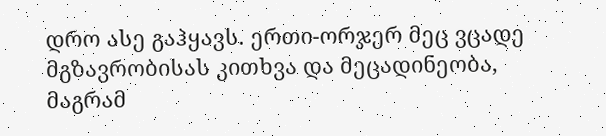დრო ასე გაჰყავს. ერთი-ორჯერ მეც ვცადე მგზავრობისას კითხვა და მეცადინეობა, მაგრამ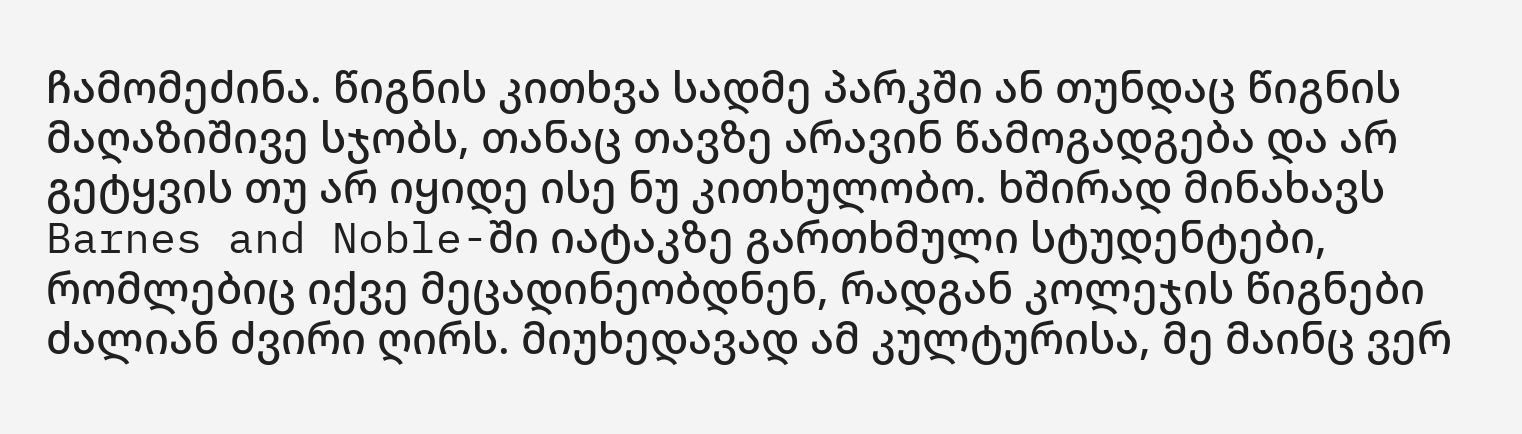ჩამომეძინა. წიგნის კითხვა სადმე პარკში ან თუნდაც წიგნის მაღაზიშივე სჯობს, თანაც თავზე არავინ წამოგადგება და არ გეტყვის თუ არ იყიდე ისე ნუ კითხულობო. ხშირად მინახავს Barnes and Noble-ში იატაკზე გართხმული სტუდენტები, რომლებიც იქვე მეცადინეობდნენ, რადგან კოლეჯის წიგნები ძალიან ძვირი ღირს. მიუხედავად ამ კულტურისა, მე მაინც ვერ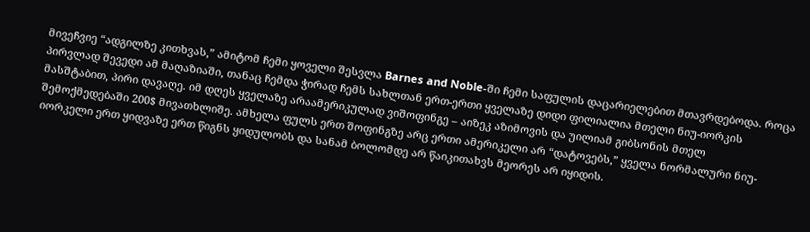მივეჩვიე “ადგილზე კითხვას,” ამიტომ ჩემი ყოველი შესვლა Barnes and Noble-ში ჩემი საფულის დაცარიელებით მთავრდებოდა. როცა პირვლად შევედი ამ მაღაზიაში, თანაც ჩემდა ჭირად ჩემს სახლთან ერთ-ერთი ყველაზე დიდი ფილიალია მთელი ნიუ-იორკის მასშტაბით, პირი დავაღე. იმ დღეს ყველაზე არაამერიკულად ვიშოფინგე – აიზეკ აზიმოვის და უილიამ გიბსონის მთელ შემოქმედებაში 200$ მივათხლიშე. ამხელა ფულს ერთ შოფინგზე არც ერთი ამერიკელი არ “დატოვებს,” ყველა ნორმალური ნიუ-იორკელი ერთ ყიდვაზე ერთ წიგნს ყიდულობს და სანამ ბოლომდე არ წაიკითახვს მეორეს არ იყიდის.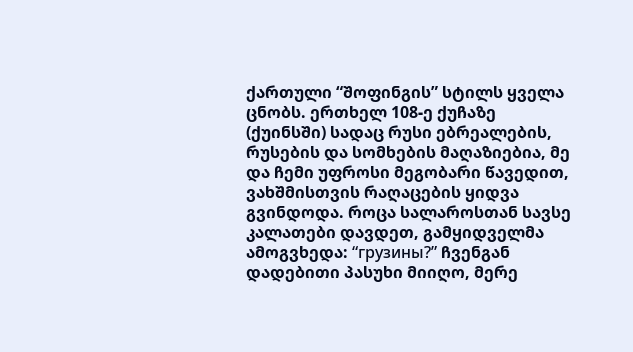ქართული “შოფინგის” სტილს ყველა ცნობს. ერთხელ 108-ე ქუჩაზე (ქუინსში) სადაც რუსი ებრეალების, რუსების და სომხების მაღაზიებია, მე და ჩემი უფროსი მეგობარი წავედით, ვახშმისთვის რაღაცების ყიდვა გვინდოდა. როცა სალაროსთან სავსე კალათები დავდეთ, გამყიდველმა ამოგვხედა: “грузины?” ჩვენგან დადებითი პასუხი მიიღო, მერე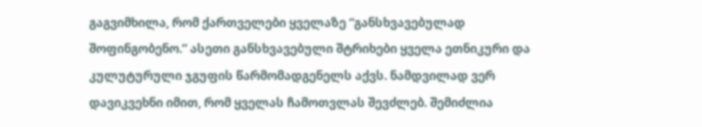გაგვიმხილა, რომ ქართველები ყველაზე “განსხვავებულად შოფინგობენო.” ასეთი განსხვავებული შტრიხები ყველა ეთნიკური და კულუტურული ჯგუფის წარმომადგენელს აქვს. ნამდვილად ვერ დავიკვეხნი იმით, რომ ყველას ჩამოთვლას შევძლებ. შემიძლია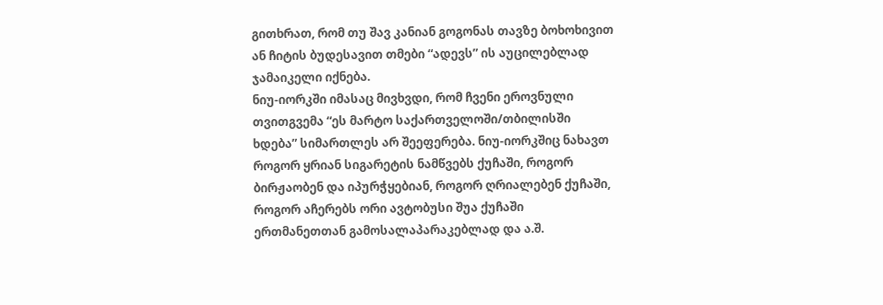გითხრათ, რომ თუ შავ კანიან გოგონას თავზე ბოხოხივით ან ჩიტის ბუდესავით თმები “ადევს” ის აუცილებლად ჯამაიკელი იქნება.
ნიუ-იორკში იმასაც მივხვდი, რომ ჩვენი ეროვნული თვითგვემა “ეს მარტო საქართველოში/თბილისში ხდება” სიმართლეს არ შეეფერება. ნიუ-იორკშიც ნახავთ როგორ ყრიან სიგარეტის ნამწვებს ქუჩაში, როგორ ბირჟაობენ და იპურჭყებიან, როგორ ღრიალებენ ქუჩაში, როგორ აჩერებს ორი ავტობუსი შუა ქუჩაში ერთმანეთთან გამოსალაპარაკებლად და ა.შ.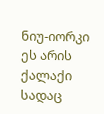ნიუ-იორკი ეს არის ქალაქი სადაც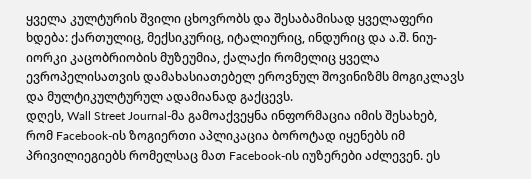ყველა კულტურის შვილი ცხოვრობს და შესაბამისად ყველაფერი ხდება: ქართულიც, მექსიკურიც, იტალიურიც, ინდურიც და ა.შ. ნიუ-იორკი კაცობრიობის მუზეუმია, ქალაქი რომელიც ყველა ევროპელისათვის დამახასიათებელ ეროვნულ შოვინიზმს მოგიკლავს და მულტიკულტურულ ადამიანად გაქცევს.
დღეს, Wall Street Journal-მა გამოაქვეყნა ინფორმაცია იმის შესახებ, რომ Facebook-ის ზოგიერთი აპლიკაცია ბოროტად იყენებს იმ პრივილიეგიებს რომელსაც მათ Facebook-ის იუზერები აძლევენ. ეს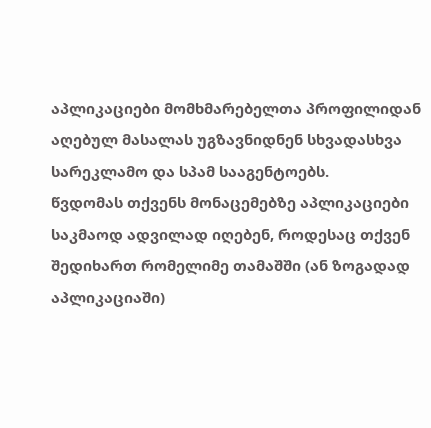აპლიკაციები მომხმარებელთა პროფილიდან აღებულ მასალას უგზავნიდნენ სხვადასხვა სარეკლამო და სპამ სააგენტოებს.
წვდომას თქვენს მონაცემებზე აპლიკაციები საკმაოდ ადვილად იღებენ, როდესაც თქვენ შედიხართ რომელიმე თამაშში (ან ზოგადად აპლიკაციაში)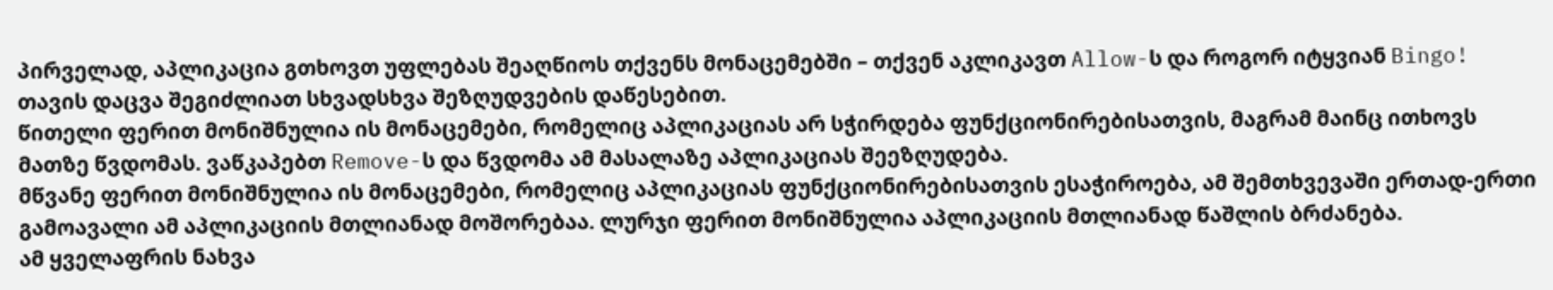პირველად, აპლიკაცია გთხოვთ უფლებას შეაღწიოს თქვენს მონაცემებში – თქვენ აკლიკავთ Allow-ს და როგორ იტყვიან Bingo!
თავის დაცვა შეგიძლიათ სხვადსხვა შეზღუდვების დაწესებით.
წითელი ფერით მონიშნულია ის მონაცემები, რომელიც აპლიკაციას არ სჭირდება ფუნქციონირებისათვის, მაგრამ მაინც ითხოვს მათზე წვდომას. ვაწკაპებთ Remove-ს და წვდომა ამ მასალაზე აპლიკაციას შეეზღუდება.
მწვანე ფერით მონიშნულია ის მონაცემები, რომელიც აპლიკაციას ფუნქციონირებისათვის ესაჭიროება, ამ შემთხვევაში ერთად-ერთი გამოავალი ამ აპლიკაციის მთლიანად მოშორებაა. ლურჯი ფერით მონიშნულია აპლიკაციის მთლიანად წაშლის ბრძანება.
ამ ყველაფრის ნახვა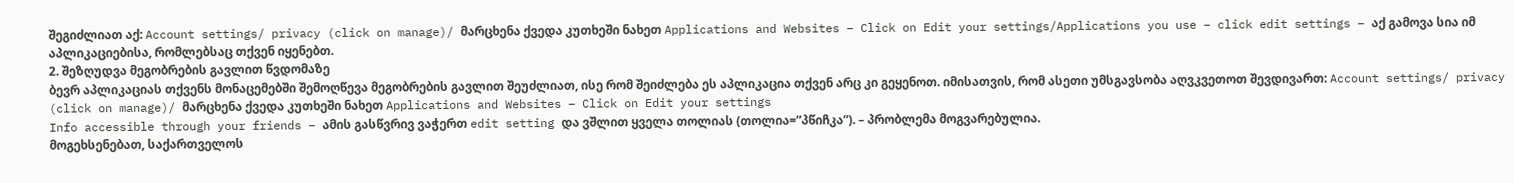შეგიძლიათ აქ: Account settings/ privacy (click on manage)/ მარცხენა ქვედა კუთხეში ნახეთ Applications and Websites – Click on Edit your settings/Applications you use – click edit settings – აქ გამოვა სია იმ აპლიკაციებისა, რომლებსაც თქვენ იყენებთ.
2. შეზღუდვა მეგობრების გავლით წვდომაზე
ბევრ აპლიკაციას თქვენს მონაცემებში შემოღწევა მეგობრების გავლით შეუძლიათ, ისე რომ შეიძლება ეს აპლიკაცია თქვენ არც კი გეყენოთ. იმისათვის, რომ ასეთი უმსგავსობა აღვკვეთოთ შევდივართ: Account settings/ privacy (click on manage)/ მარცხენა ქვედა კუთხეში ნახეთ Applications and Websites – Click on Edit your settings
Info accessible through your friends – ამის გასწვრივ ვაჭერთ edit setting და ვშლით ყველა თოლიას (თოლია=”პწიჩკა”). – პრობლემა მოგვარებულია.
მოგეხსენებათ, საქართველოს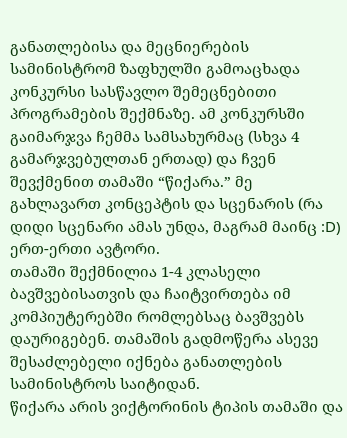განათლებისა და მეცნიერების სამინისტრომ ზაფხულში გამოაცხადა კონკურსი სასწავლო შემეცნებითი პროგრამების შექმნაზე. ამ კონკურსში გაიმარჯვა ჩემმა სამსახურმაც (სხვა 4 გამარჯვებულთან ერთად) და ჩვენ შევქმენით თამაში “წიქარა.” მე გახლავართ კონცეპტის და სცენარის (რა დიდი სცენარი ამას უნდა, მაგრამ მაინც :D) ერთ-ერთი ავტორი.
თამაში შექმნილია 1-4 კლასელი ბავშვებისათვის და ჩაიტვირთება იმ კომპიუტერებში რომლებსაც ბავშვებს დაურიგებენ. თამაშის გადმოწერა ასევე შესაძლებელი იქნება განათლების სამინისტროს საიტიდან.
წიქარა არის ვიქტორინის ტიპის თამაში და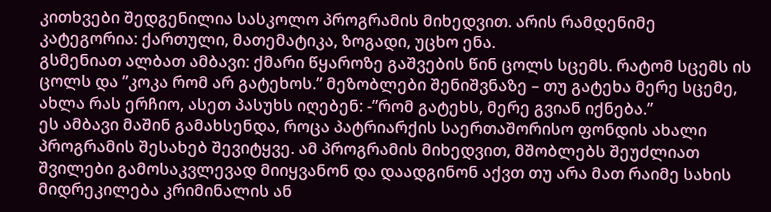კითხვები შედგენილია სასკოლო პროგრამის მიხედვით. არის რამდენიმე კატეგორია: ქართული, მათემატიკა, ზოგადი, უცხო ენა.
გსმენიათ ალბათ ამბავი: ქმარი წყაროზე გაშვების წინ ცოლს სცემს. რატომ სცემს ის ცოლს და ”კოკა რომ არ გატეხოს.” მეზობლები შენიშვნაზე – თუ გატეხა მერე სცემე, ახლა რას ერჩიო, ასეთ პასუხს იღებენ: -”რომ გატეხს, მერე გვიან იქნება.”
ეს ამბავი მაშინ გამახსენდა, როცა პატრიარქის საერთაშორისო ფონდის ახალი პროგრამის შესახებ შევიტყვე. ამ პროგრამის მიხედვით, მშობლებს შეუძლიათ შვილები გამოსაკვლევად მიიყვანონ და დაადგინონ აქვთ თუ არა მათ რაიმე სახის მიდრეკილება კრიმინალის ან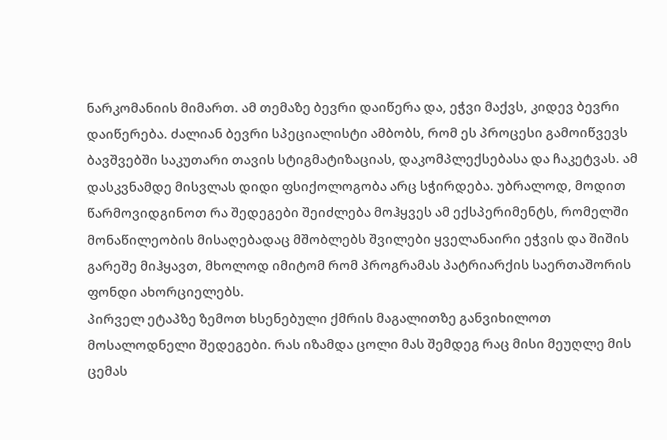ნარკომანიის მიმართ. ამ თემაზე ბევრი დაიწერა და, ეჭვი მაქვს, კიდევ ბევრი დაიწერება. ძალიან ბევრი სპეციალისტი ამბობს, რომ ეს პროცესი გამოიწვევს ბავშვებში საკუთარი თავის სტიგმატიზაციას, დაკომპლექსებასა და ჩაკეტვას. ამ დასკვნამდე მისვლას დიდი ფსიქოლოგობა არც სჭირდება. უბრალოდ, მოდით წარმოვიდგინოთ რა შედეგები შეიძლება მოჰყვეს ამ ექსპერიმენტს, რომელში მონაწილეობის მისაღებადაც მშობლებს შვილები ყველანაირი ეჭვის და შიშის გარეშე მიჰყავთ, მხოლოდ იმიტომ რომ პროგრამას პატრიარქის საერთაშორის ფონდი ახორციელებს.
პირველ ეტაპზე ზემოთ ხსენებული ქმრის მაგალითზე განვიხილოთ მოსალოდნელი შედეგები. რას იზამდა ცოლი მას შემდეგ რაც მისი მეუღლე მის ცემას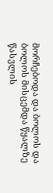მორჩებოდა და ბოლოს და ბოლოს მისცემდა წყალზე წასვლის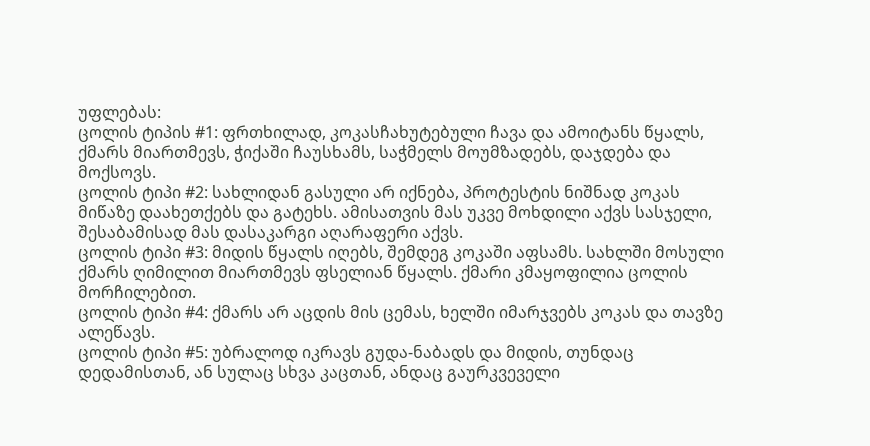უფლებას:
ცოლის ტიპის #1: ფრთხილად, კოკასჩახუტებული ჩავა და ამოიტანს წყალს, ქმარს მიართმევს, ჭიქაში ჩაუსხამს, საჭმელს მოუმზადებს, დაჯდება და მოქსოვს.
ცოლის ტიპი #2: სახლიდან გასული არ იქნება, პროტესტის ნიშნად კოკას მიწაზე დაახეთქებს და გატეხს. ამისათვის მას უკვე მოხდილი აქვს სასჯელი, შესაბამისად მას დასაკარგი აღარაფერი აქვს.
ცოლის ტიპი #3: მიდის წყალს იღებს, შემდეგ კოკაში აფსამს. სახლში მოსული ქმარს ღიმილით მიართმევს ფსელიან წყალს. ქმარი კმაყოფილია ცოლის მორჩილებით.
ცოლის ტიპი #4: ქმარს არ აცდის მის ცემას, ხელში იმარჯვებს კოკას და თავზე ალეწავს.
ცოლის ტიპი #5: უბრალოდ იკრავს გუდა-ნაბადს და მიდის, თუნდაც დედამისთან, ან სულაც სხვა კაცთან, ანდაც გაურკვეველი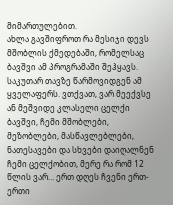მიმართულებით.
ახლა გავშიფროთ რა მესიჯი დევს მშობლის ქმედებაში, რომელსაც ბავშვი ამ პროგრამაში შეჰყავს. საკუთარ თავზე წარმოვიდგენ ამ ყველაფერს. ვთქვათ, ვარ მეექვსე ან მეშვიდე კლასელი ცელქი ბავშვი, ჩემი მშობლები, მეზობლები, მასწავლებლები, ნათესავები და სხვები დაიღალნენ ჩემი ცელქობით, მერე რა რომ 12 წლის ვარ… ერთ დღეს ჩვენი ერთ-ერთი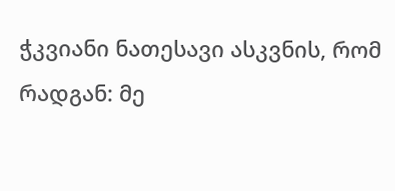ჭკვიანი ნათესავი ასკვნის, რომ რადგან: მე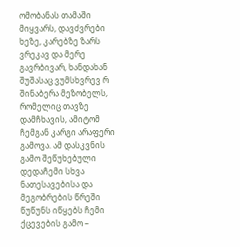ომობანას თამაში მიყვარს, დავძვრები ხეზე, კარებზე ზარს ვრეკავ და მერე გავრბივარ, ხანდახან შუშასაც ვუმსხვრევ რ შინაბერა მეზობელს, რომელიც თავზე დამჩხავის, ამიტომ ჩემგან კარგი არაფერი გამოვა. ამ დასკვნის გამო შეწუხებული დედაჩემი სხვა ნათესავებისა და მეგობრების წრეში წუწუნს იწყებს ჩემი ქცევების გამო –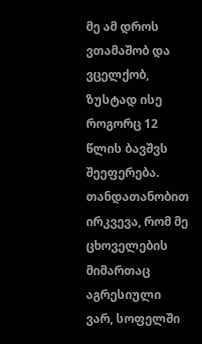მე ამ დროს ვთამაშობ და ვცელქობ, ზუსტად ისე როგორც 12 წლის ბავშვს შეეფერება. თანდათანობით ირკვევა, რომ მე ცხოველების მიმართაც აგრესიული ვარ, სოფელში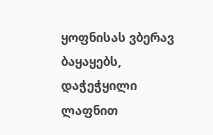ყოფნისას ვბერავ ბაყაყებს, დაჭეჭყილი ლაფნით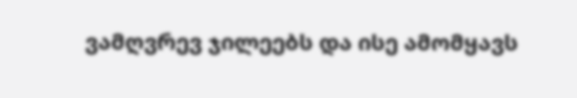ვამღვრევ ჯილეებს და ისე ამომყავს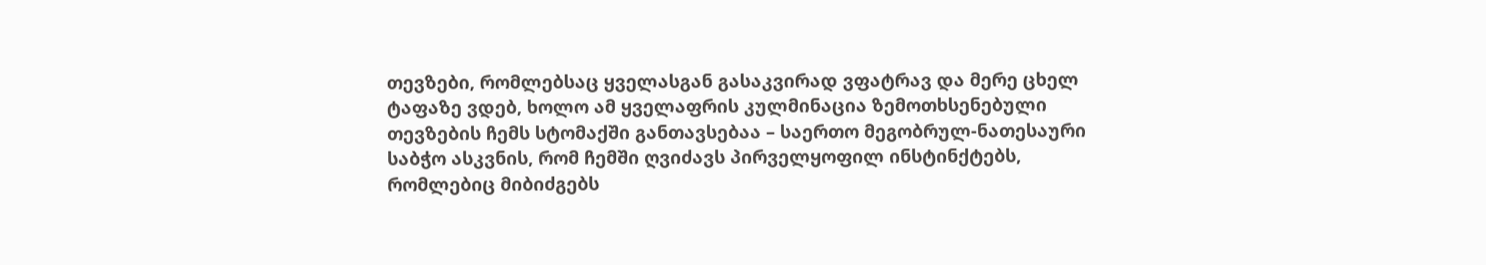თევზები, რომლებსაც ყველასგან გასაკვირად ვფატრავ და მერე ცხელ ტაფაზე ვდებ, ხოლო ამ ყველაფრის კულმინაცია ზემოთხსენებული თევზების ჩემს სტომაქში განთავსებაა – საერთო მეგობრულ-ნათესაური საბჭო ასკვნის, რომ ჩემში ღვიძავს პირველყოფილ ინსტინქტებს, რომლებიც მიბიძგებს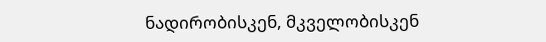ნადირობისკენ, მკველობისკენ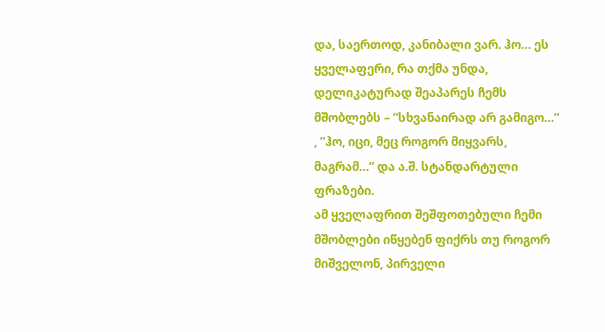და, საერთოდ, კანიბალი ვარ. ჰო… ეს ყველაფერი, რა თქმა უნდა, დელიკატურად შეაპარეს ჩემს მშობლებს – ”სხვანაირად არ გამიგო…” , ”ჰო, იცი, მეც როგორ მიყვარს, მაგრამ…” და ა.შ. სტანდარტული ფრაზები.
ამ ყველაფრით შეშფოთებული ჩემი მშობლები იწყებენ ფიქრს თუ როგორ მიშველონ, პირველი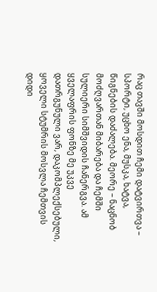რაც თავში მოსდით ჩემი დატვირთვა – სპორტი, უცხო ენა, მუსკა, ხატვა, წიგნების დაძალება. მეორე – ნაცნობ მოძღვართან მიბარება და ჩემში სულიერი სიმშვიდის ჩანერგვა. ამ ყველაფრის ფონზე მე უკვე დათრგუნული ვარ, დაკომპლექსებული, ყოველი სტუმრის მოსვლა ჩემთვის დიდი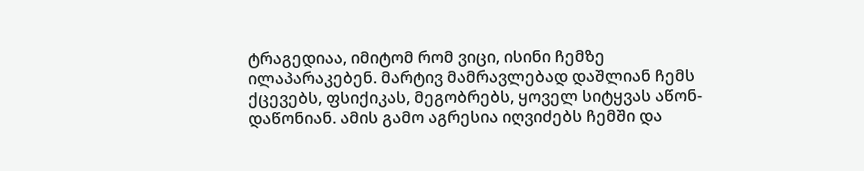ტრაგედიაა, იმიტომ რომ ვიცი, ისინი ჩემზე ილაპარაკებენ. მარტივ მამრავლებად დაშლიან ჩემს ქცევებს, ფსიქიკას, მეგობრებს, ყოველ სიტყვას აწონ-დაწონიან. ამის გამო აგრესია იღვიძებს ჩემში და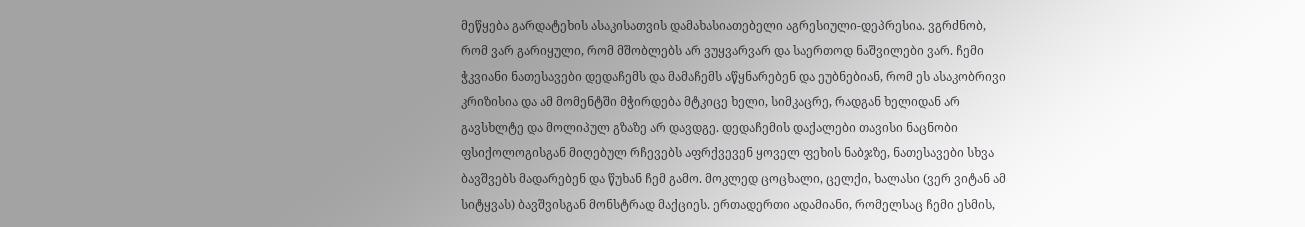მეწყება გარდატეხის ასაკისათვის დამახასიათებელი აგრესიული-დეპრესია. ვგრძნობ, რომ ვარ გარიყული, რომ მშობლებს არ ვუყვარვარ და საერთოდ ნაშვილები ვარ. ჩემი ჭკვიანი ნათესავები დედაჩემს და მამაჩემს აწყნარებენ და ეუბნებიან, რომ ეს ასაკობრივი კრიზისია და ამ მომენტში მჭირდება მტკიცე ხელი, სიმკაცრე, რადგან ხელიდან არ გავსხლტე და მოლიპულ გზაზე არ დავდგე. დედაჩემის დაქალები თავისი ნაცნობი ფსიქოლოგისგან მიღებულ რჩევებს აფრქვევენ ყოველ ფეხის ნაბჯზე, ნათესავები სხვა ბავშვებს მადარებენ და წუხან ჩემ გამო. მოკლედ ცოცხალი, ცელქი, ხალასი (ვერ ვიტან ამ სიტყვას) ბავშვისგან მონსტრად მაქციეს. ერთადერთი ადამიანი, რომელსაც ჩემი ესმის,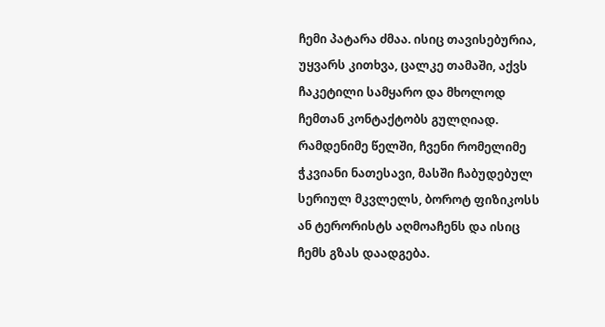ჩემი პატარა ძმაა. ისიც თავისებურია, უყვარს კითხვა, ცალკე თამაში, აქვს ჩაკეტილი სამყარო და მხოლოდ ჩემთან კონტაქტობს გულღიად. რამდენიმე წელში, ჩვენი რომელიმე ჭკვიანი ნათესავი, მასში ჩაბუდებულ სერიულ მკვლელს, ბოროტ ფიზიკოსს ან ტერორისტს აღმოაჩენს და ისიც ჩემს გზას დაადგება.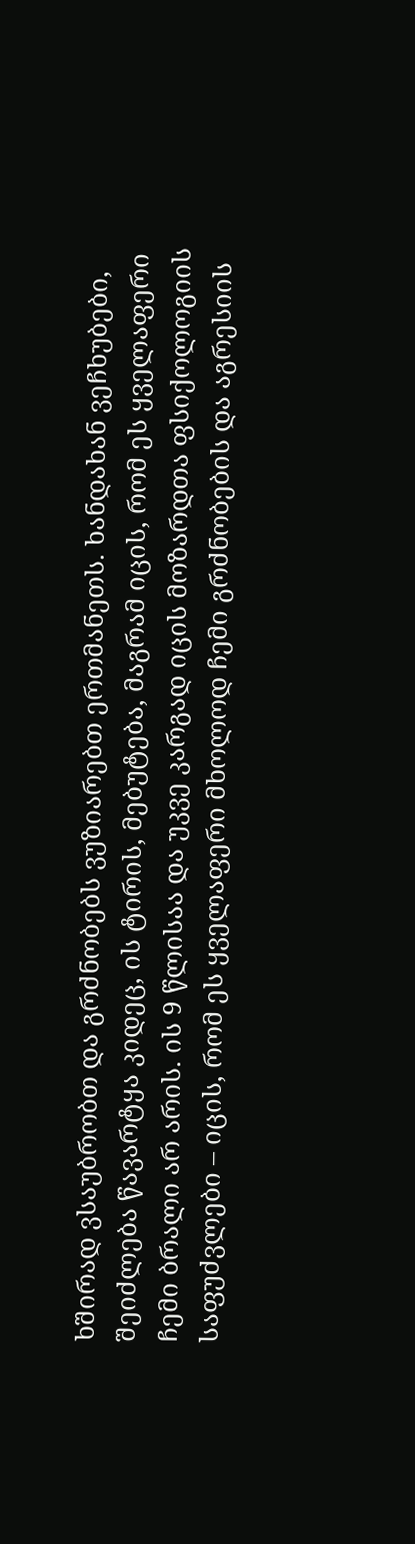ხშირად ვსაუბრობთ და გრძნობებს ვუზიარებთ ერთმანეთს. ხანდახან ვეჩხუბები, შეიძლება წავარტყა კიდეც, ის ტირის, მებუტება, მაგრამ იცის, რომ ეს ყველაფერი ჩემი ბრალი არ არის. ის 9 წლისაა და უკვე კარგად იცის მოზარდთა ფსიქოლოგიის საფუძვლები – იცის, რომ ეს ყველაფერი მხოლოდ ჩემი გრძნობების და აგრესიის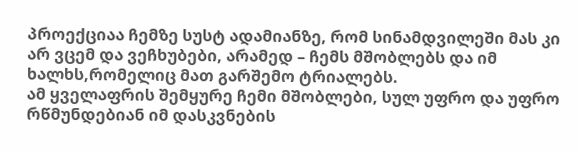პროექციაა ჩემზე სუსტ ადამიანზე, რომ სინამდვილეში მას კი არ ვცემ და ვეჩხუბები, არამედ – ჩემს მშობლებს და იმ ხალხს,რომელიც მათ გარშემო ტრიალებს.
ამ ყველაფრის შემყურე ჩემი მშობლები, სულ უფრო და უფრო რწმუნდებიან იმ დასკვნების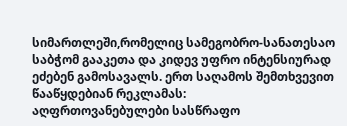სიმართლეში,რომელიც სამეგობრო-სანათესაო საბჭომ გააკეთა და კიდევ უფრო ინტენსიურად ეძებენ გამოსავალს. ერთ საღამოს შემთხვევით წააწყდებიან რეკლამას:
აღფრთოვანებულები სასწრაფო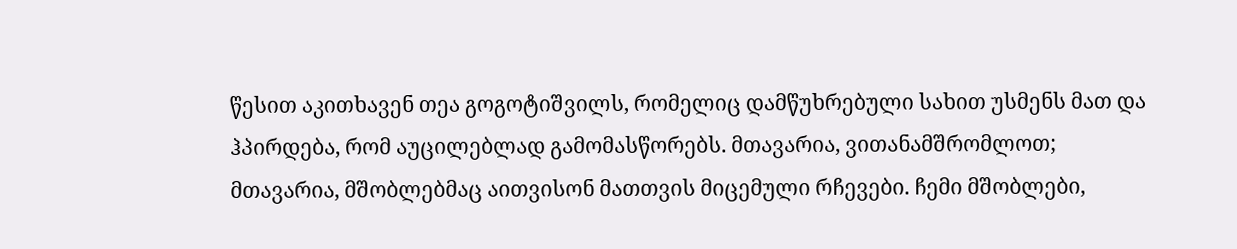წესით აკითხავენ თეა გოგოტიშვილს, რომელიც დამწუხრებული სახით უსმენს მათ და ჰპირდება, რომ აუცილებლად გამომასწორებს. მთავარია, ვითანამშრომლოთ; მთავარია, მშობლებმაც აითვისონ მათთვის მიცემული რჩევები. ჩემი მშობლები,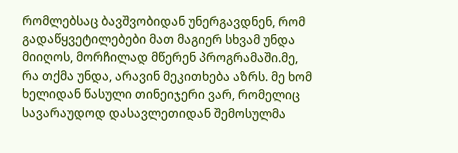რომლებსაც ბავშვობიდან უნერგავდნენ, რომ გადაწყვეტილებები მათ მაგიერ სხვამ უნდა მიიღოს, მორჩილად მწერენ პროგრამაში.მე, რა თქმა უნდა, არავინ მეკითხება აზრს. მე ხომ ხელიდან წასული თინეიჯერი ვარ, რომელიც სავარაუდოდ დასავლეთიდან შემოსულმა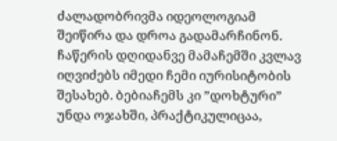ძალადობრივმა იდეოლოგიამ შეიწირა და დროა გადამარჩინონ. ჩაწერის დღიდანვე მამაჩემში კვლავ იღვიძებს იმედი ჩემი იურისიტობის შესახებ. ბებიაჩემს კი ”დოხტური” უნდა ოჯახში, პრაქტიკულიცაა,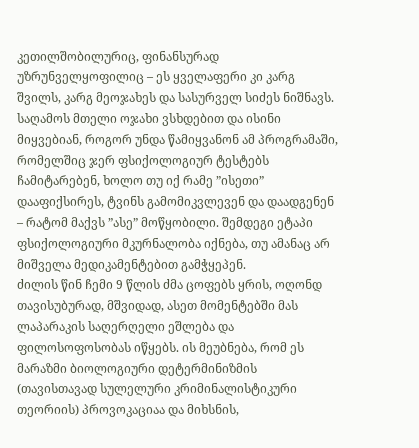კეთილშობილურიც, ფინანსურად უზრუნველყოფილიც – ეს ყველაფერი კი კარგ შვილს, კარგ მეოჯახეს და სასურველ სიძეს ნიშნავს.
საღამოს მთელი ოჯახი ვსხდებით და ისინი მიყვებიან, როგორ უნდა წამიყვანონ ამ პროგრამაში, რომელშიც ჯერ ფსიქოლოგიურ ტესტებს ჩამიტარებენ, ხოლო თუ იქ რამე ”ისეთი” დააფიქსირეს, ტვინს გამომიკვლევენ და დაადგენენ – რატომ მაქვს ”ასე” მოწყობილი. შემდეგი ეტაპი ფსიქოლოგიური მკურნალობა იქნება, თუ ამანაც არ მიშველა მედიკამენტებით გამჭყეპენ.
ძილის წინ ჩემი 9 წლის ძმა ცოფებს ყრის, ოღონდ თავისუბურად, მშვიდად, ასეთ მომენტებში მას ლაპარაკის საღერღელი ეშლება და ფილოსოფოსობას იწყებს. ის მეუბნება, რომ ეს მარაზმი ბიოლოგიური დეტერმინიზმის (თავისთავად სულელური კრიმინალისტიკური თეორიის) პროვოკაციაა და მიხსნის,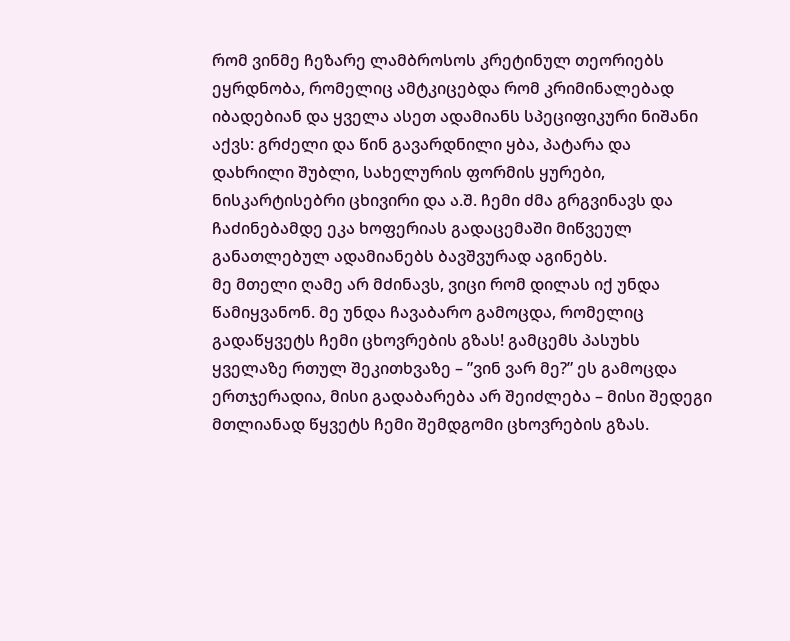რომ ვინმე ჩეზარე ლამბროსოს კრეტინულ თეორიებს ეყრდნობა, რომელიც ამტკიცებდა რომ კრიმინალებად იბადებიან და ყველა ასეთ ადამიანს სპეციფიკური ნიშანი აქვს: გრძელი და წინ გავარდნილი ყბა, პატარა და დახრილი შუბლი, სახელურის ფორმის ყურები, ნისკარტისებრი ცხივირი და ა.შ. ჩემი ძმა გრგვინავს და ჩაძინებამდე ეკა ხოფერიას გადაცემაში მიწვეულ განათლებულ ადამიანებს ბავშვურად აგინებს.
მე მთელი ღამე არ მძინავს, ვიცი რომ დილას იქ უნდა წამიყვანონ. მე უნდა ჩავაბარო გამოცდა, რომელიც გადაწყვეტს ჩემი ცხოვრების გზას! გამცემს პასუხს ყველაზე რთულ შეკითხვაზე – ”ვინ ვარ მე?” ეს გამოცდა ერთჯერადია, მისი გადაბარება არ შეიძლება – მისი შედეგი მთლიანად წყვეტს ჩემი შემდგომი ცხოვრების გზას.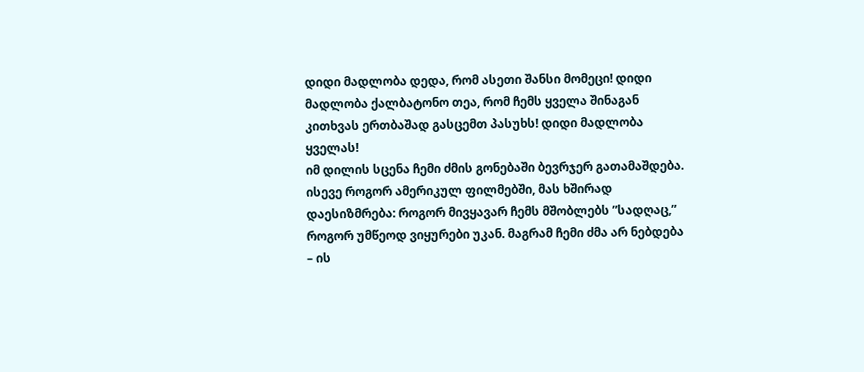დიდი მადლობა დედა, რომ ასეთი შანსი მომეცი! დიდი მადლობა ქალბატონო თეა, რომ ჩემს ყველა შინაგან კითხვას ერთბაშად გასცემთ პასუხს! დიდი მადლობა ყველას!
იმ დილის სცენა ჩემი ძმის გონებაში ბევრჯერ გათამაშდება. ისევე როგორ ამერიკულ ფილმებში, მას ხშირად დაესიზმრება: როგორ მივყავარ ჩემს მშობლებს ”სადღაც,” როგორ უმწეოდ ვიყურები უკან. მაგრამ ჩემი ძმა არ ნებდება – ის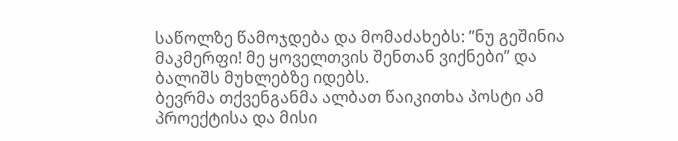საწოლზე წამოჯდება და მომაძახებს: ”ნუ გეშინია მაკმერფი! მე ყოველთვის შენთან ვიქნები” და ბალიშს მუხლებზე იდებს.
ბევრმა თქვენგანმა ალბათ წაიკითხა პოსტი ამ პროექტისა და მისი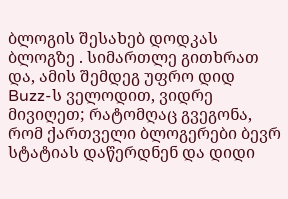ბლოგის შესახებ დოდკას ბლოგზე . სიმართლე გითხრათ და, ამის შემდეგ უფრო დიდ Buzz-ს ველოდით, ვიდრე მივიღეთ; რატომღაც გვეგონა, რომ ქართველი ბლოგერები ბევრ სტატიას დაწერდნენ და დიდი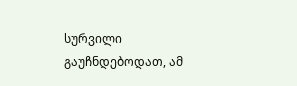სურვილი გაუჩნდებოდათ, ამ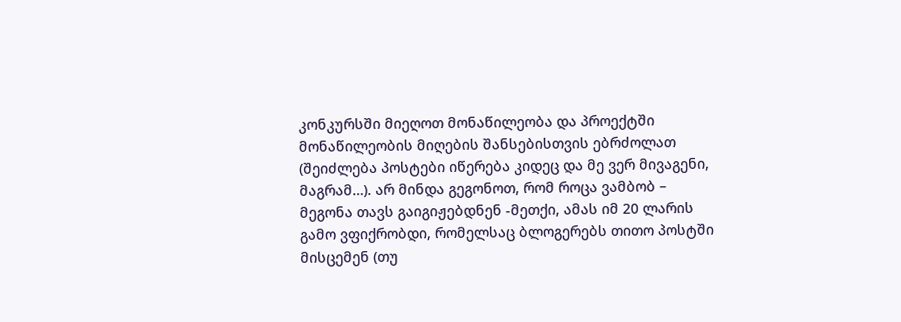კონკურსში მიეღოთ მონაწილეობა და პროექტში მონაწილეობის მიღების შანსებისთვის ებრძოლათ (შეიძლება პოსტები იწერება კიდეც და მე ვერ მივაგენი, მაგრამ…). არ მინდა გეგონოთ, რომ როცა ვამბობ – მეგონა თავს გაიგიჟებდნენ -მეთქი, ამას იმ 20 ლარის გამო ვფიქრობდი, რომელსაც ბლოგერებს თითო პოსტში მისცემენ (თუ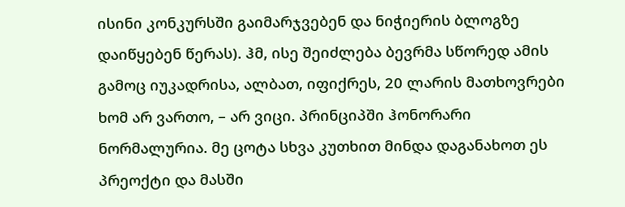ისინი კონკურსში გაიმარჯვებენ და ნიჭიერის ბლოგზე დაიწყებენ წერას). ჰმ, ისე შეიძლება ბევრმა სწორედ ამის გამოც იუკადრისა, ალბათ, იფიქრეს, 20 ლარის მათხოვრები ხომ არ ვართო, – არ ვიცი. პრინციპში ჰონორარი ნორმალურია. მე ცოტა სხვა კუთხით მინდა დაგანახოთ ეს პრეოქტი და მასში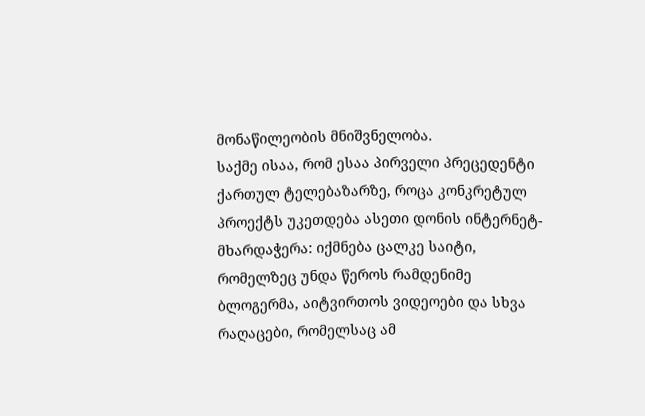მონაწილეობის მნიშვნელობა.
საქმე ისაა, რომ ესაა პირველი პრეცედენტი ქართულ ტელებაზარზე, როცა კონკრეტულ პროექტს უკეთდება ასეთი დონის ინტერნეტ-მხარდაჭერა: იქმნება ცალკე საიტი, რომელზეც უნდა წეროს რამდენიმე ბლოგერმა, აიტვირთოს ვიდეოები და სხვა რაღაცები, რომელსაც ამ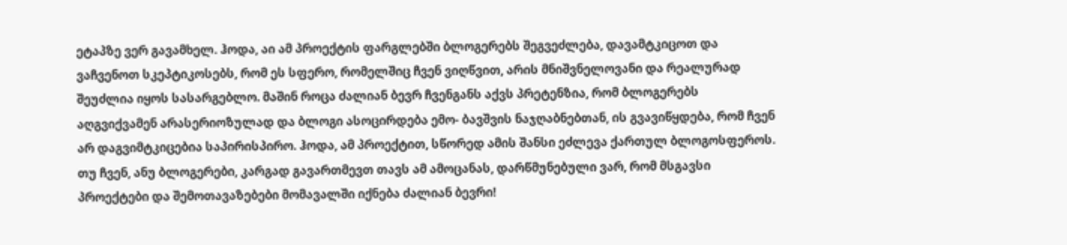ეტაპზე ვერ გავამხელ. ჰოდა, აი ამ პროექტის ფარგლებში ბლოგერებს შეგვეძლება, დავამტკიცოთ და ვაჩვენოთ სკეპტიკოსებს, რომ ეს სფერო, რომელშიც ჩვენ ვიღწვით, არის მნიშვნელოვანი და რეალურად შეუძლია იყოს სასარგებლო. მაშინ როცა ძალიან ბევრ ჩვენგანს აქვს პრეტენზია, რომ ბლოგერებს აღგვიქვამენ არასერიოზულად და ბლოგი ასოცირდება ემო- ბავშვის ნაჯღაბნებთან, ის გვავიწყდება, რომ ჩვენ არ დაგვიმტკიცებია საპირისპირო. ჰოდა, ამ პროექტით, სწორედ ამის შანსი ეძლევა ქართულ ბლოგოსფეროს.
თუ ჩვენ, ანუ ბლოგერები, კარგად გავართმევთ თავს ამ ამოცანას, დარწმუნებული ვარ, რომ მსგავსი პროექტები და შემოთავაზებები მომავალში იქნება ძალიან ბევრი!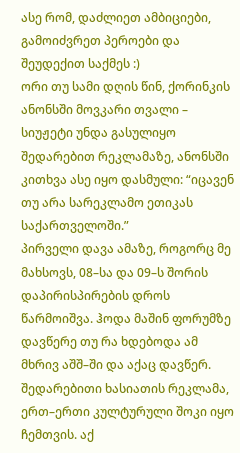ასე რომ, დაძლიეთ ამბიციები, გამოიძვრეთ პეროები და შეუდექით საქმეს :)
ორი თუ სამი დღის წინ, ქორინკის ანონსში მოვკარი თვალი – სიუჟეტი უნდა გასულიყო შედარებით რეკლამაზე, ანონსში კითხვა ასე იყო დასმული: “იცავენ თუ არა სარეკლამო ეთიკას საქართველოში.”
პირველი დავა ამაზე, როგორც მე მახსოვს, 08–სა და 09–ს შორის დაპირისპირების დროს წარმოიშვა. ჰოდა მაშინ ფორუმზე დავწერე თუ რა ხდებოდა ამ მხრივ აშშ–ში და აქაც დავწერ.
შედარებითი ხასიათის რეკლამა, ერთ–ერთი კულტურული შოკი იყო ჩემთვის. აქ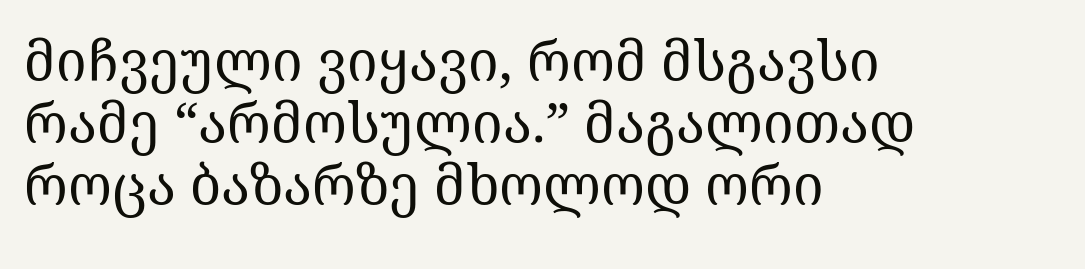მიჩვეული ვიყავი, რომ მსგავსი რამე “არმოსულია.” მაგალითად როცა ბაზარზე მხოლოდ ორი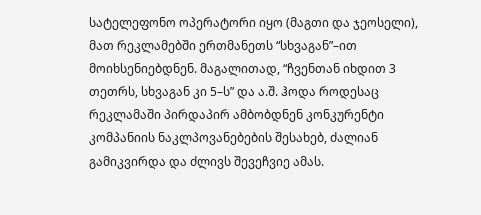სატელეფონო ოპერატორი იყო (მაგთი და ჯეოსელი), მათ რეკლამებში ერთმანეთს “სხვაგან”–ით მოიხსენიებდნენ. მაგალითად, “ჩვენთან იხდით 3 თეთრს, სხვაგან კი 5–ს” და ა.შ. ჰოდა როდესაც რეკლამაში პირდაპირ ამბობდნენ კონკურენტი კომპანიის ნაკლპოვანებების შესახებ, ძალიან გამიკვირდა და ძლივს შევეჩვიე ამას.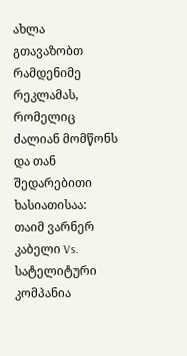ახლა გთავაზობთ რამდენიმე რეკლამას, რომელიც ძალიან მომწონს და თან შედარებითი ხასიათისაა:
თაიმ ვარნერ კაბელი Vs. სატელიტური კომპანია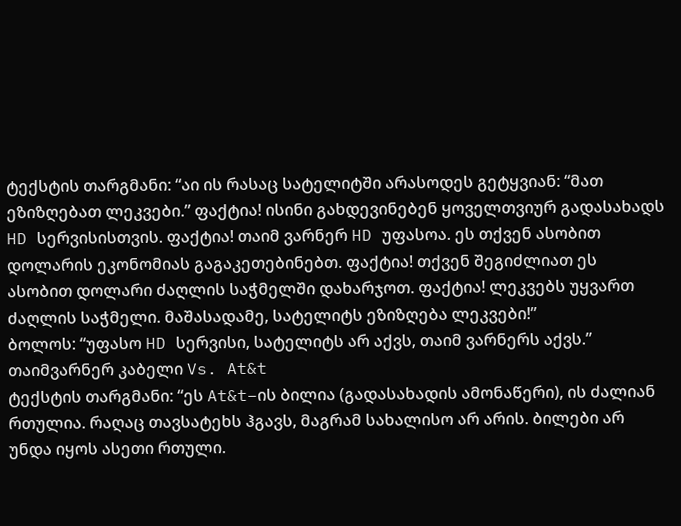ტექსტის თარგმანი: “აი ის რასაც სატელიტში არასოდეს გეტყვიან: “მათ ეზიზღებათ ლეკვები.” ფაქტია! ისინი გახდევინებენ ყოველთვიურ გადასახადს HD სერვისისთვის. ფაქტია! თაიმ ვარნერ HD უფასოა. ეს თქვენ ასობით დოლარის ეკონომიას გაგაკეთებინებთ. ფაქტია! თქვენ შეგიძლიათ ეს ასობით დოლარი ძაღლის საჭმელში დახარჯოთ. ფაქტია! ლეკვებს უყვართ ძაღლის საჭმელი. მაშასადამე, სატელიტს ეზიზღება ლეკვები!”
ბოლოს: “უფასო HD სერვისი, სატელიტს არ აქვს, თაიმ ვარნერს აქვს.”
თაიმვარნერ კაბელი Vs. At&t
ტექსტის თარგმანი: “ეს At&t–ის ბილია (გადასახადის ამონაწერი), ის ძალიან რთულია. რაღაც თავსატეხს ჰგავს, მაგრამ სახალისო არ არის. ბილები არ უნდა იყოს ასეთი რთული.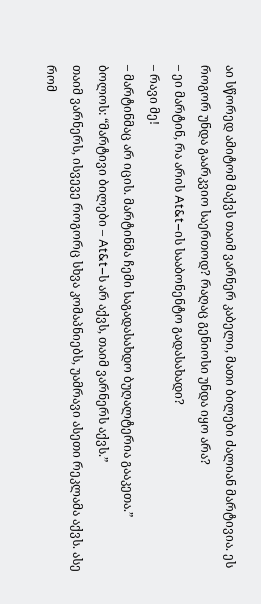აი სწორედ ამიტომ მაქვს თაიმ ვარნერ კაბელი, მათი ბილები ძალიან მარტივია. ეს როგორ უნდა გაარკვიო საერთოდ? რაღაც გენიოსი უნდა იყო არა?
– ეი მარტინ, რა არის At&t–ის სააბონენტო გადასახადი?
– რავი მე!
– მარტინმაც არ იცის. მარტინმა ჩემი საგადასახდო ბუღალტერია გააკეთა.”
ბოლოს: “მარტივი ბილები – At&t–ს არ აქვს, თაიმ ვარნერს აქვს.”
თაიმ ვარნერს, ისვევე როგორც სხვა კომაპნიებს, უამრავი ასეთი რეკლამა აქვს. ასე რომ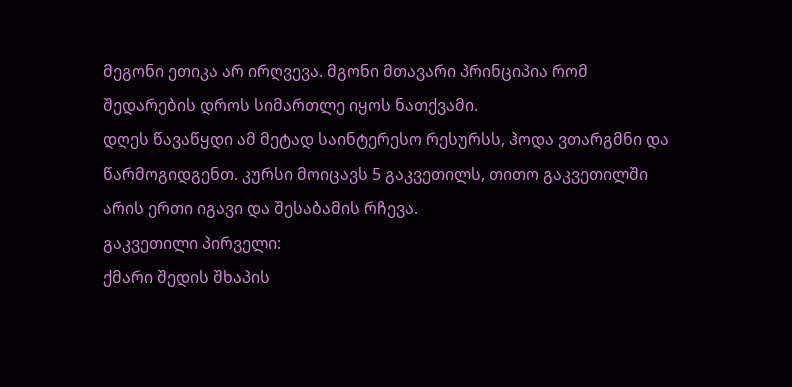მეგონი ეთიკა არ ირღვევა. მგონი მთავარი პრინციპია რომ შედარების დროს სიმართლე იყოს ნათქვამი.
დღეს წავაწყდი ამ მეტად საინტერესო რესურსს, ჰოდა ვთარგმნი და წარმოგიდგენთ. კურსი მოიცავს 5 გაკვეთილს, თითო გაკვეთილში არის ერთი იგავი და შესაბამის რჩევა.
გაკვეთილი პირველი:
ქმარი შედის შხაპის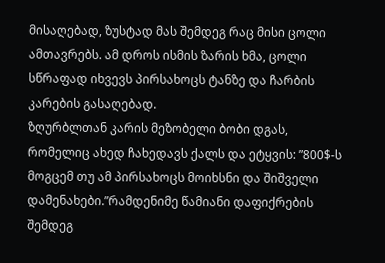მისაღებად, ზუსტად მას შემდეგ რაც მისი ცოლი ამთავრებს. ამ დროს ისმის ზარის ხმა, ცოლი სწრაფად იხვევს პირსახოცს ტანზე და ჩარბის კარების გასაღებად.
ზღურბლთან კარის მეზობელი ბობი დგას, რომელიც ახედ ჩახედავს ქალს და ეტყვის: ”800$-ს მოგცემ თუ ამ პირსახოცს მოიხსნი და შიშველი დამენახები.”რამდენიმე წამიანი დაფიქრების შემდეგ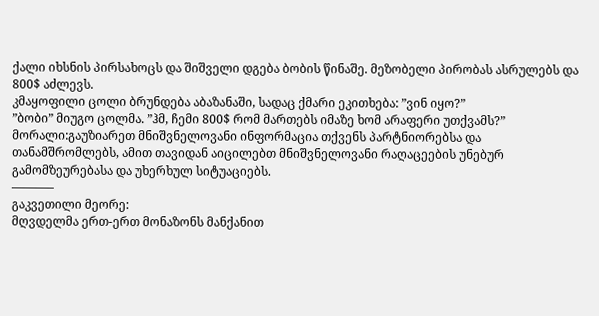ქალი იხსნის პირსახოცს და შიშველი დგება ბობის წინაშე. მეზობელი პირობას ასრულებს და 800$ აძლევს.
კმაყოფილი ცოლი ბრუნდება აბაზანაში, სადაც ქმარი ეკითხება: ”ვინ იყო?”
”ბობი” მიუგო ცოლმა. ”ჰმ, ჩემი 800$ რომ მართებს იმაზე ხომ არაფერი უთქვამს?”
მორალი:გაუზიარეთ მნიშვნელოვანი ინფორმაცია თქვენს პარტნიორებსა და თანამშრომლებს, ამით თავიდან აიცილებთ მნიშვნელოვანი რაღაცეების უნებურ გამომზეურებასა და უხერხულ სიტუაციებს.
———–
გაკვეთილი მეორე:
მღვდელმა ერთ-ერთ მონაზონს მანქანით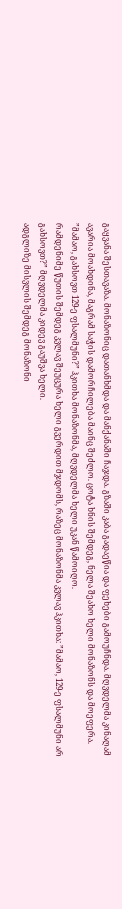გაყვანა შესთავაზა. მონაზონიც დათანხმდა და მანქანაში ჩაჯდა. გზაში კაბა გადაეწია და ფეხები გამოუჩნდა. მღვდელმა კინაღამ ავარია მოახდინა, მაგრამ საჭის დამორჩილება მაინც შეძლო. ცოტა ხნის შემდეგ, ნელა შეახო ხელი მონაზონს და მოეფერა.
”მამაო, გახსოვთ 129-ე ფსალმუნი?” ჰკითხა მონაზონმა, მღვდელმა ხელი უკან წამოიღო.
რამდენიმე წუთის შემდეგ კვლავ შეუცურა ხელი გვერდით მჯდომს, რაზეც მონაზონმა კვლავ ჰკითხა: ”მამაო, 129-ე ფსალმუნი არ გახსოვთ?” მღვდელმა კიდევ გაუშვა ხელი.
ადგლიზე მისვლის შემდეგ მონაზონი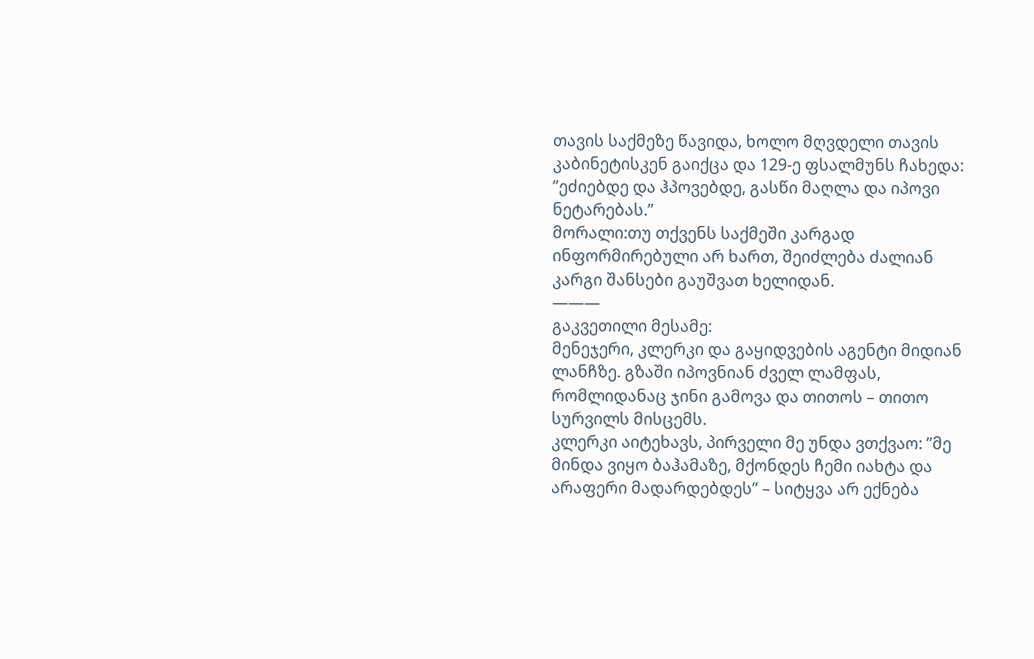თავის საქმეზე წავიდა, ხოლო მღვდელი თავის კაბინეტისკენ გაიქცა და 129-ე ფსალმუნს ჩახედა: ”ეძიებდე და ჰპოვებდე, გასწი მაღლა და იპოვი ნეტარებას.”
მორალი:თუ თქვენს საქმეში კარგად ინფორმირებული არ ხართ, შეიძლება ძალიან კარგი შანსები გაუშვათ ხელიდან.
———
გაკვეთილი მესამე:
მენეჯერი, კლერკი და გაყიდვების აგენტი მიდიან ლანჩზე. გზაში იპოვნიან ძველ ლამფას, რომლიდანაც ჯინი გამოვა და თითოს – თითო სურვილს მისცემს.
კლერკი აიტეხავს, პირველი მე უნდა ვთქვაო: ”მე მინდა ვიყო ბაჰამაზე, მქონდეს ჩემი იახტა და არაფერი მადარდებდეს” – სიტყვა არ ექნება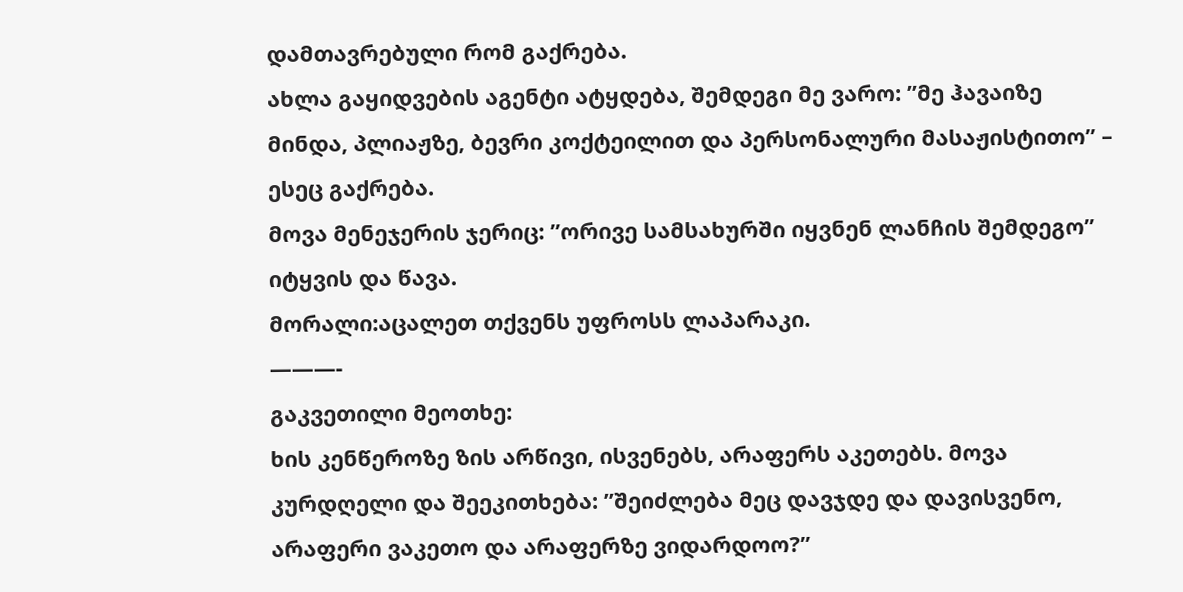დამთავრებული რომ გაქრება.
ახლა გაყიდვების აგენტი ატყდება, შემდეგი მე ვარო: ”მე ჰავაიზე მინდა, პლიაჟზე, ბევრი კოქტეილით და პერსონალური მასაჟისტითო” – ესეც გაქრება.
მოვა მენეჯერის ჯერიც: ”ორივე სამსახურში იყვნენ ლანჩის შემდეგო” იტყვის და წავა.
მორალი:აცალეთ თქვენს უფროსს ლაპარაკი.
———-
გაკვეთილი მეოთხე:
ხის კენწეროზე ზის არწივი, ისვენებს, არაფერს აკეთებს. მოვა კურდღელი და შეეკითხება: ”შეიძლება მეც დავჯდე და დავისვენო, არაფერი ვაკეთო და არაფერზე ვიდარდოო?”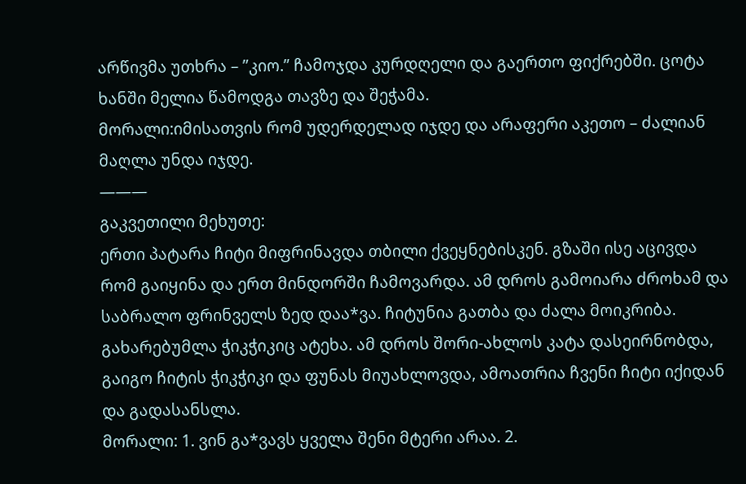არწივმა უთხრა – ”კიო.” ჩამოჯდა კურდღელი და გაერთო ფიქრებში. ცოტა ხანში მელია წამოდგა თავზე და შეჭამა.
მორალი:იმისათვის რომ უდერდელად იჯდე და არაფერი აკეთო – ძალიან მაღლა უნდა იჯდე.
———
გაკვეთილი მეხუთე:
ერთი პატარა ჩიტი მიფრინავდა თბილი ქვეყნებისკენ. გზაში ისე აცივდა რომ გაიყინა და ერთ მინდორში ჩამოვარდა. ამ დროს გამოიარა ძროხამ და საბრალო ფრინველს ზედ დაა*ვა. ჩიტუნია გათბა და ძალა მოიკრიბა. გახარებუმლა ჭიკჭიკიც ატეხა. ამ დროს შორი-ახლოს კატა დასეირნობდა, გაიგო ჩიტის ჭიკჭიკი და ფუნას მიუახლოვდა, ამოათრია ჩვენი ჩიტი იქიდან და გადასანსლა.
მორალი: 1. ვინ გა*ვავს ყველა შენი მტერი არაა. 2.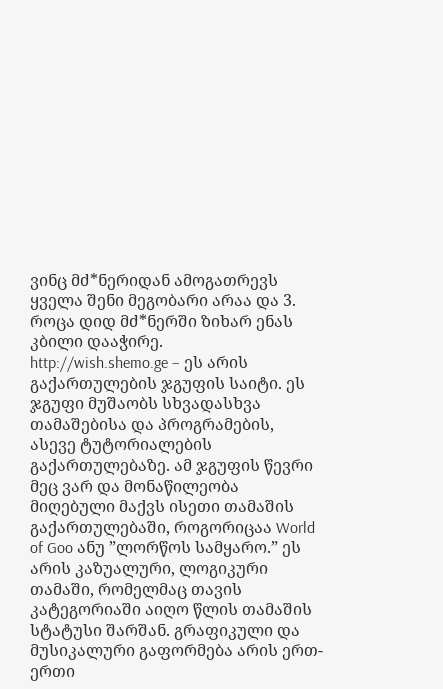ვინც მძ*ნერიდან ამოგათრევს ყველა შენი მეგობარი არაა და 3. როცა დიდ მძ*ნერში ზიხარ ენას კბილი დააჭირე.
http://wish.shemo.ge – ეს არის გაქართულების ჯგუფის საიტი. ეს ჯგუფი მუშაობს სხვადასხვა თამაშებისა და პროგრამების, ასევე ტუტორიალების გაქართულებაზე. ამ ჯგუფის წევრი მეც ვარ და მონაწილეობა მიღებული მაქვს ისეთი თამაშის გაქართულებაში, როგორიცაა World of Goo ანუ ”ლორწოს სამყარო.” ეს არის კაზუალური, ლოგიკური თამაში, რომელმაც თავის კატეგორიაში აიღო წლის თამაშის სტატუსი შარშან. გრაფიკული და მუსიკალური გაფორმება არის ერთ-ერთი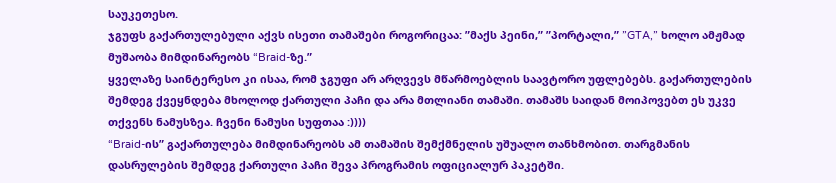საუკეთესო.
ჯგუფს გაქართულებული აქვს ისეთი თამაშები როგორიცაა: ”მაქს პეინი,” ”პორტალი,” ”GTA,” ხოლო ამჟმად მუშაობა მიმდინარეობს “Braid-ზე.”
ყველაზე საინტერესო კი ისაა, რომ ჯგუფი არ არღვევს მწარმოებლის საავტორო უფლებებს. გაქართულების შემდეგ ქვეყნდება მხოლოდ ქართული პაჩი და არა მთლიანი თამაში. თამაშს საიდან მოიპოვებთ ეს უკვე თქვენს ნამუსზეა. ჩვენი ნამუსი სუფთაა :))))
“Braid-ის” გაქართულება მიმდინარეობს ამ თამაშის შემქმნელის უშუალო თანხმობით. თარგმანის დასრულების შემდეგ ქართული პაჩი შევა პროგრამის ოფიციალურ პაკეტში.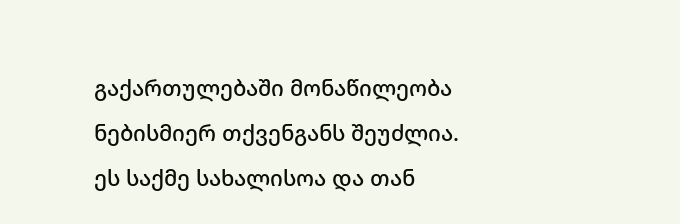გაქართულებაში მონაწილეობა ნებისმიერ თქვენგანს შეუძლია. ეს საქმე სახალისოა და თან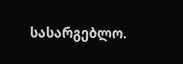სასარგებლო.